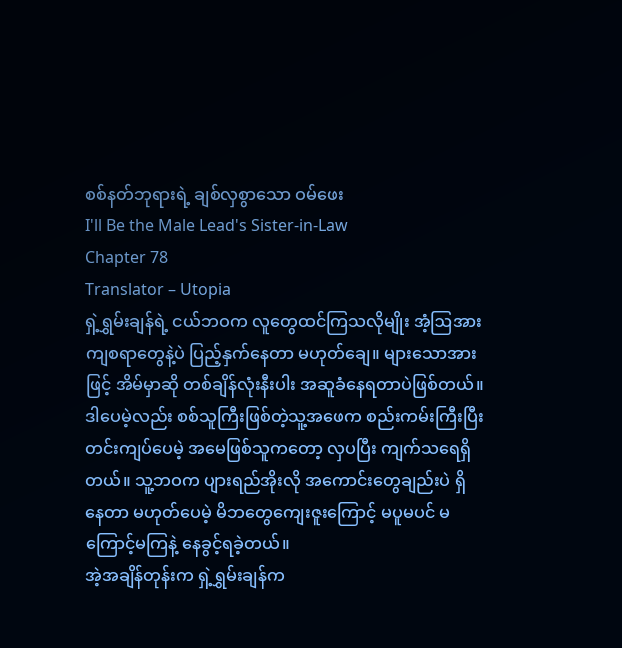စစ်နတ်ဘုရားရဲ့ ချစ်လှစွာသော ဝမ်ဖေး
I'll Be the Male Lead's Sister-in-Law
Chapter 78
Translator – Utopia
ရှဲ့ရွှမ်းချန်ရဲ့ ငယ်ဘဝက လူတွေထင်ကြသလိုမျိုး အံ့ဩအားကျစရာတွေနဲ့ပဲ ပြည့်နှက်နေတာ မဟုတ်ချေ။ များသောအားဖြင့် အိမ်မှာဆို တစ်ချိန်လုံးနီးပါး အဆူခံနေရတာပဲဖြစ်တယ်။ ဒါပေမဲ့လည်း စစ်သူကြီးဖြစ်တဲ့သူ့အဖေက စည်းကမ်းကြီးပြီး တင်းကျပ်ပေမဲ့ အမေဖြစ်သူကတော့ လှပပြီး ကျက်သရေရှိတယ်။ သူ့ဘဝက ပျားရည်အိုးလို အကောင်းတွေချည်းပဲ ရှိနေတာ မဟုတ်ပေမဲ့ မိဘတွေကျေးဇူးကြောင့် မပူမပင် မကြောင့်မကြနဲ့ နေခွင့်ရခဲ့တယ်။
အဲ့အချိန်တုန်းက ရှဲ့ရွှမ်းချန်က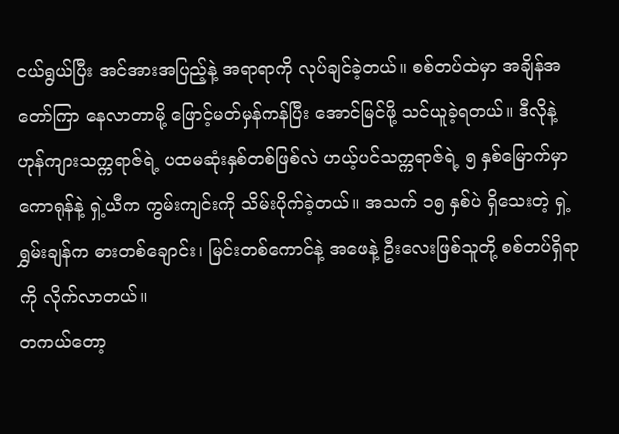ငယ်ရွယ်ပြီး အင်အားအပြည့်နဲ့ အရာရာကို လုပ်ချင်ခဲ့တယ်။ စစ်တပ်ထဲမှာ အချိန်အတော်ကြာ နေလာတာမို့ ဖြောင့်မတ်မှန်ကန်ပြီး အောင်မြင်ဖို့ သင်ယူခဲ့ရတယ်။ ဒီလိုနဲ့ ဟုန်ကျားသက္ကရာဇ်ရဲ့ ပထမဆုံးနှစ်တစ်ဖြစ်လဲ ဟယ့်ပင်သက္ကရာဇ်ရဲ့ ၅ နှစ်မြောက်မှာ ကောရုန်နဲ့ ရှဲ့ယီက ကွမ်းကျင်းကို သိမ်းပိုက်ခဲ့တယ်။ အသက် ၁၅ နှစ်ပဲ ရှိသေးတဲ့ ရှဲ့ရွှမ်းချန်က ဓားတစ်ချောင်း၊ မြင်းတစ်ကောင်နဲ့ အဖေနဲ့ ဦးလေးဖြစ်သူတို့ စစ်တပ်ရှိရာကို လိုက်လာတယ်။
တကယ်တော့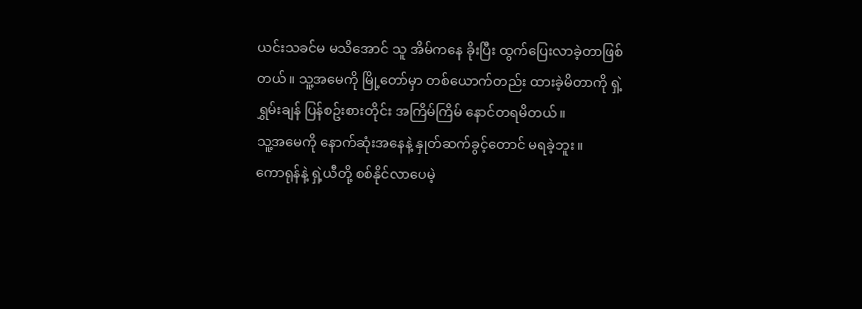ယင်းသခင်မ မသိအောင် သူ အိမ်ကနေ ခိုးပြီး ထွက်ပြေးလာခဲ့တာဖြစ်တယ်။ သူ့အမေကို မြို့တော်မှာ တစ်ယောက်တည်း ထားခဲ့မိတာကို ရှဲ့ရွှမ်းချန် ပြန်စဥ်းစားတိုင်း အကြိမ်ကြိမ် နောင်တရမိတယ်။
သူ့အမေကို နောက်ဆုံးအနေနဲ့ နှုတ်ဆက်ခွင့်တောင် မရခဲ့ဘူး။
ကောရုန်နဲ့ ရှဲ့ယီတို့ စစ်နိုင်လာပေမဲ့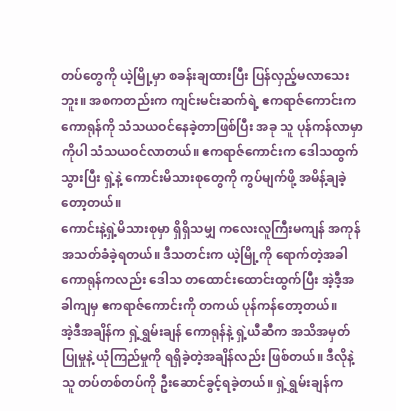တပ်တွေကို ယဲ့မြို့မှာ စခန်းချထားပြီး ပြန်လှည့်မလာသေးဘူး။ အစကတည်းက ကျင်းမင်းဆက်ရဲ့ ဧကရာဇ်ကောင်းက ကောရုန်ကို သံသယဝင်နေခဲ့တာဖြစ်ပြီး အခု သူ ပုန်ကန်လာမှာကိုပါ သံသယဝင်လာတယ်။ ဧကရာဇ်ကောင်းက ဒေါသထွက်သွားပြီး ရှဲ့နဲ့ ကောင်းမိသားစုတွေကို ကွပ်မျက်ဖို့ အမိန့်ချခဲ့တော့တယ်။
ကောင်းနဲ့ရှဲ့မိသားစုမှာ ရှိရှိသမျှ ကလေးလူကြီးမကျန် အကုန် အသတ်ခံခဲ့ရတယ်။ ဒီသတင်းက ယဲ့မြို့ကို ရောက်တဲ့အခါ ကောရုန်ကလည်း ဒေါသ တထောင်းထောင်းထွက်ပြီး အဲ့ဒီ့အခါကျမှ ဧကရာဇ်ကောင်းကို တကယ် ပုန်ကန်တော့တယ်။
အဲ့ဒီအချိန်က ရှဲ့ရွှမ်းချန် ကောရုန်နဲ့ ရှဲ့ယီဆီက အသိအမှတ်ပြုမှုနဲ့ ယုံကြည်မှုကို ရရှိခဲ့တဲ့အချိန်လည်း ဖြစ်တယ်။ ဒီလိုနဲ့ သူ တပ်တစ်တပ်ကို ဦးဆောင်ခွင့်ရခဲ့တယ်။ ရှဲ့ရွှမ်းချန်က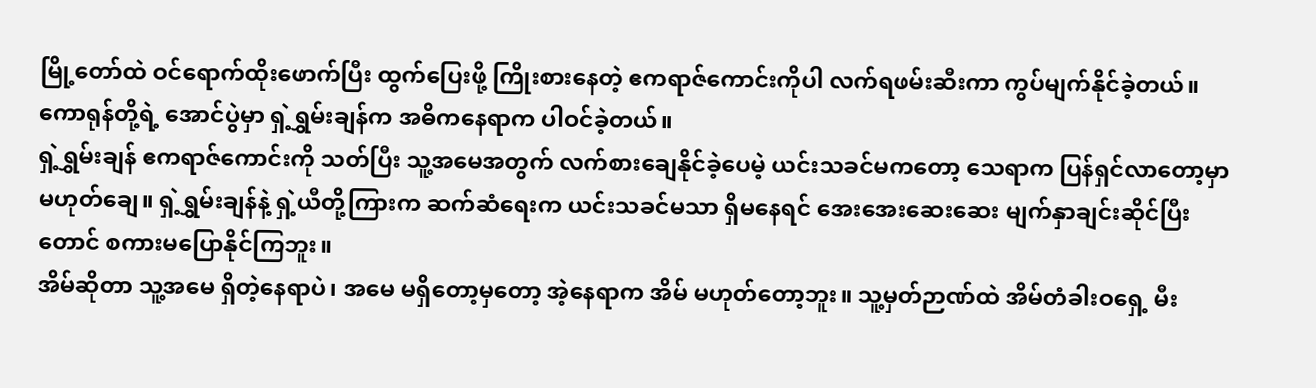မြို့တော်ထဲ ဝင်ရောက်ထိုးဖောက်ပြီး ထွက်ပြေးဖို့ ကြိုးစားနေတဲ့ ဧကရာဇ်ကောင်းကိုပါ လက်ရဖမ်းဆီးကာ ကွပ်မျက်နိုင်ခဲ့တယ်။ ကောရုန်တို့ရဲ့ အောင်ပွဲမှာ ရှဲ့ရွှမ်းချန်က အဓိကနေရာက ပါဝင်ခဲ့တယ်။
ရှဲ့ရွှမ်းချန် ဧကရာဇ်ကောင်းကို သတ်ပြီး သူ့အမေအတွက် လက်စားချေနိုင်ခဲ့ပေမဲ့ ယင်းသခင်မကတော့ သေရာက ပြန်ရှင်လာတော့မှာ မဟုတ်ချေ။ ရှဲ့ရွှမ်းချန်နဲ့ ရှဲ့ယီတို့ကြားက ဆက်ဆံရေးက ယင်းသခင်မသာ ရှိမနေရင် အေးအေးဆေးဆေး မျက်နှာချင်းဆိုင်ပြီးတောင် စကားမပြောနိုင်ကြဘူး။
အိမ်ဆိုတာ သူ့အမေ ရှိတဲ့နေရာပဲ၊ အမေ မရှိတော့မှတော့ အဲ့နေရာက အိမ် မဟုတ်တော့ဘူး။ သူ့မှတ်ဉာဏ်ထဲ အိမ်တံခါးဝရှေ့ မီး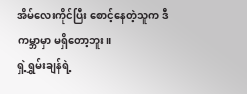အိမ်လေးကိုင်ပြီး စောင့်နေတဲ့သူက ဒီကမ္ဘာမှာ မရှိတော့ဘူး။
ရှဲ့ရွှမ်းချန်ရဲ့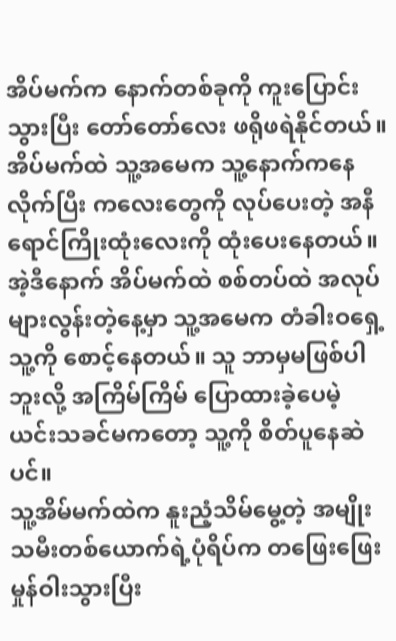အိပ်မက်က နောက်တစ်ခုကို ကူးပြောင်းသွားပြီး တော်တော်လေး ဖရိုဖရဲနိုင်တယ်။ အိပ်မက်ထဲ သူ့အမေက သူ့နောက်ကနေ လိုက်ပြီး ကလေးတွေကို လုပ်ပေးတဲ့ အနီရောင်ကြိုးထုံးလေးကို ထုံးပေးနေတယ်။ အဲ့ဒီနောက် အိပ်မက်ထဲ စစ်တပ်ထဲ အလုပ်များလွန်းတဲ့နေ့မှာ သူ့အမေက တံခါးဝရှေ့ သူ့ကို စောင့်နေတယ်။ သူ ဘာမှမဖြစ်ပါဘူးလို့ အကြိမ်ကြိမ် ပြောထားခဲ့ပေမဲ့ ယင်းသခင်မကတော့ သူ့ကို စိတ်ပူနေဆဲပင်။
သူ့အိမ်မက်ထဲက နူးညံ့သိမ်မွေ့တဲ့ အမျိုးသမီးတစ်ယောက်ရဲ့ပုံရိပ်က တဖြေးဖြေး မှုန်ဝါးသွားပြီး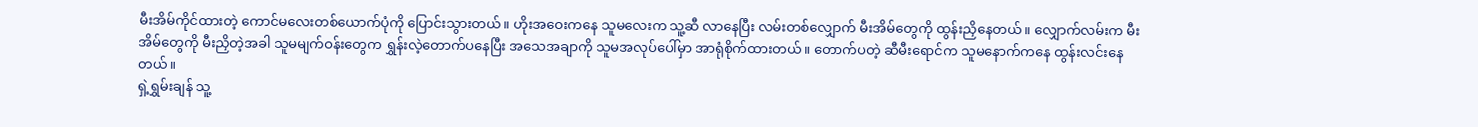မီးအိမ်ကိုင်ထားတဲ့ ကောင်မလေးတစ်ယောက်ပုံကို ပြောင်းသွားတယ်။ ဟိုးအဝေးကနေ သူမလေးက သူ့ဆီ လာနေပြီး လမ်းတစ်လျှောက် မီးအိမ်တွေကို ထွန်းညှိနေတယ်။ လျှောက်လမ်းက မီးအိမ်တွေကို မီးညှိတဲ့အခါ သူမမျက်ဝန်းတွေက ရွှန်းလဲ့တောက်ပနေပြီး အသေအချာကို သူမအလုပ်ပေါ်မှာ အာရုံစိုက်ထားတယ်။ တောက်ပတဲ့ ဆီမီးရောင်က သူမနောက်ကနေ ထွန်းလင်းနေတယ်။
ရှဲ့ရွှမ်းချန် သူ့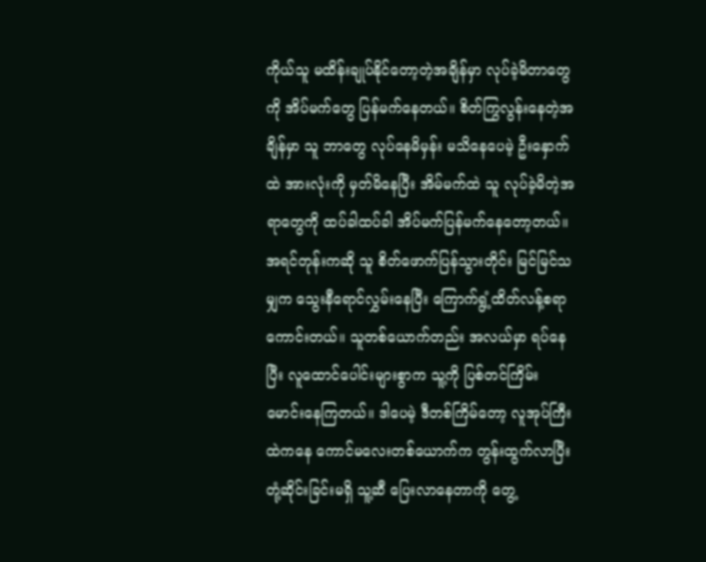ကိုယ်သူ မထိန်းချုပ်နိုင်တော့တဲ့အချိန်မှာ လုပ်ခဲ့မိတာတွေကို အိပ်မက်တွေ ပြန်မက်နေတယ်။ စိတ်ကြွလွန်းနေတဲ့အချိန်မှာ သူ ဘာတွေ လုပ်နေမိမှန်း မသိနေပေမဲ့ ဦးနှောက်ထဲ အားလုံးကို မှတ်မိနေပြီး အိမ်မက်ထဲ သူ လုပ်ခဲ့မိတဲ့အရာတွေကို ထပ်ခါထပ်ခါ အိပ်မက်ပြန်မက်နေတော့တယ်။
အရင်တုန်းကဆို သူ စိတ်ဖောက်ပြန်သွားတိုင်း မြင်မြင်သမျှက သွေးနီရောင်လွှမ်းနေပြီး ကြောက်ရွံ့ထိတ်လန့်စရာကောင်းတယ်။ သူတစ်ယောက်တည်း အလယ်မှာ ရပ်နေပြီး လူထောင်ပေါင်းများစွာက သူ့ကို ပြစ်တင်ကြိမ်းမောင်းနေကြတယ်။ ဒါပေမဲ့ ဒီတစ်ကြိမ်တော့ လူအုပ်ကြီးထဲကနေ ကောင်မလေးတစ်ယောက်က တွန်းထွက်လာပြီး တုံ့ဆိုင်းခြင်းမရှိ သူ့ဆီ ပြေးလာနေတာကို တွေ့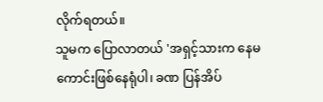လိုက်ရတယ်။
သူမက ပြောလာတယ် 'အရှင့်သားက နေမကောင်းဖြစ်နေရုံပါ၊ ခဏ ပြန်အိပ်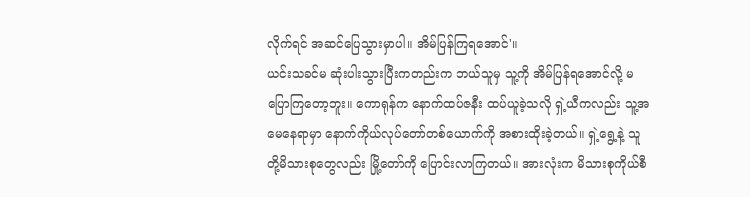လိုက်ရင် အဆင်ပြေသွားမှာပါ။ အိမ်ပြန်ကြရအောင်'။
ယင်းသခင်မ ဆုံးပါးသွားပြီးကတည်းက ဘယ်သူမှ သူ့ကို အိမ်ပြန်ရအောင်လို့ မပြောကြတော့ဘူး။ ကောရုန်က နောက်ထပ်ဇနီး ထပ်ယူခဲ့သလို ရှဲ့ယီကလည်း သူ့အမေနေရာမှာ နောက်ကိုယ်လုပ်တော်တစ်ယောက်ကို အစားထိုးခဲ့တယ်။ ရှဲ့ရွေ့နဲ့ သူတို့မိသားစုတွေလည်း မြို့တော်ကို ပြောင်းလာကြတယ်။ အားလုံးက မိသားစုကိုယ်စီ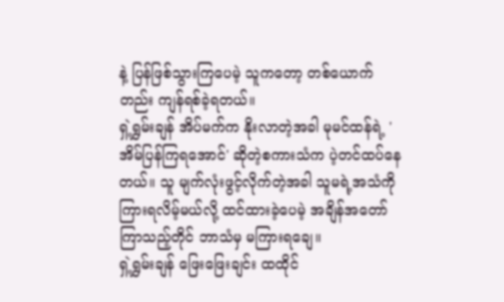နဲ့ ပြန်ဖြစ်သွားကြပေမဲ့ သူကတော့ တစ်ယောက်တည်း ကျန်ရစ်ခဲ့ရတယ်။
ရှဲ့ရွှမ်းချန် အိပ်မက်က နိုးလာတဲ့အခါ မုမင်ထန်ရဲ့ 'အိမ်ပြန်ကြရအောင်' ဆိုတဲ့စကားသံက ပဲ့တင်ထပ်နေတယ်။ သူ မျက်လုံးဖွင့်လိုက်တဲ့အခါ သူမရဲ့အသံကို ကြားရလိမ့်မယ်လို့ ထင်ထားခဲ့ပေမဲ့ အချိန်အတော်ကြာသည့်တိုင် ဘာသံမှ မကြားရချေ။
ရှဲ့ရွှမ်းချန် ဖြေးဖြေးချင်း ထထိုင်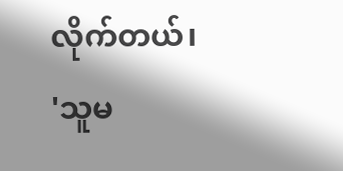လိုက်တယ်၊ 'သူမ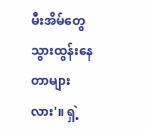မီးအိမ်တွေ သွားထွန်းနေတာများလား'။ ရှဲ့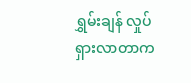ရွှမ်းချန် လှုပ်ရှားလာတာက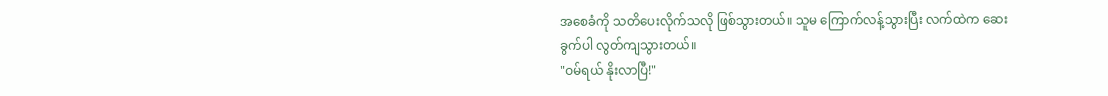အစေခံကို သတိပေးလိုက်သလို ဖြစ်သွားတယ်။ သူမ ကြောက်လန့်သွားပြီး လက်ထဲက ဆေးခွက်ပါ လွတ်ကျသွားတယ်။
"ဝမ်ရယ် နိုးလာပြီ!"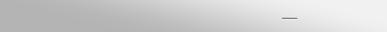___